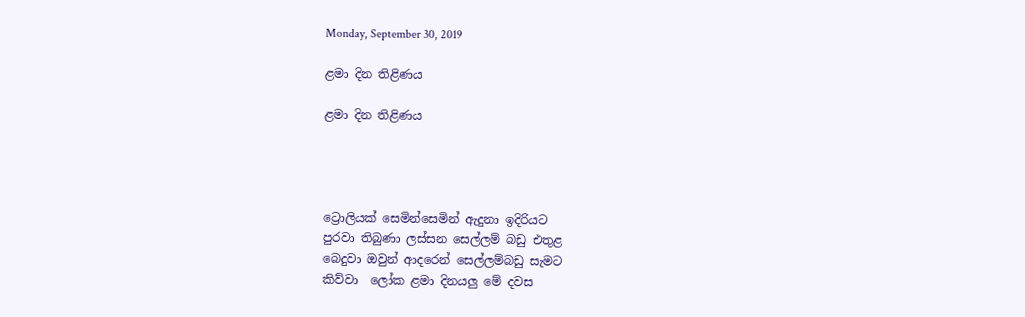Monday, September 30, 2019

ළමා දින තිළිණය

ළමා දින තිළිණය




ට්‍රොලියක් සෙමින්සෙමින් ඇදුනා ඉදිරියට
පුරවා තිබුණා ලස්සන සෙල්ලම් බඩු එතුළ
බෙදුවා ඔවුන් ආදරෙන් සෙල්ලම්බඩු සැමට
කිව්වා  ලෝක ළමා දිනයලු මේ දවස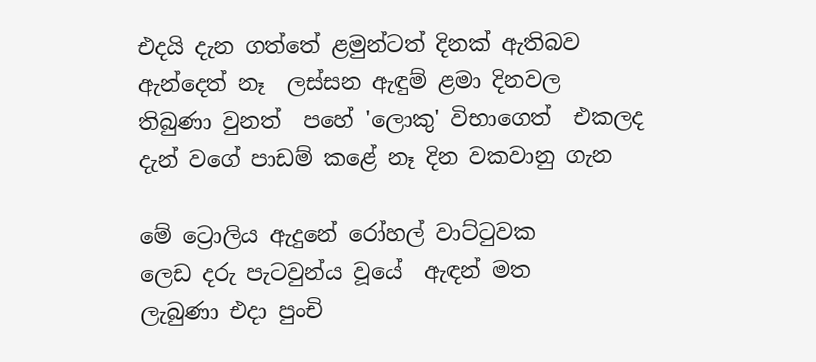එදයි දැන ගත්තේ ළමුන්ටත් දිනක් ඇතිබව
ඇන්දෙත් නෑ  ලස්සන ඇඳුම් ළමා දිනවල
තිබුණා වුනත්  පහේ 'ලොකු' විභාගෙත්  එකලද
දැන් වගේ පාඩම් කළේ නෑ දින වකවානු ගැන

මේ ට්‍රොලිය ඇදුනේ රෝහල් වාට්ටුවක
ලෙඩ දරු පැටවුන්ය වූයේ  ඇඳන් මත
ලැබුණා එදා පුංචි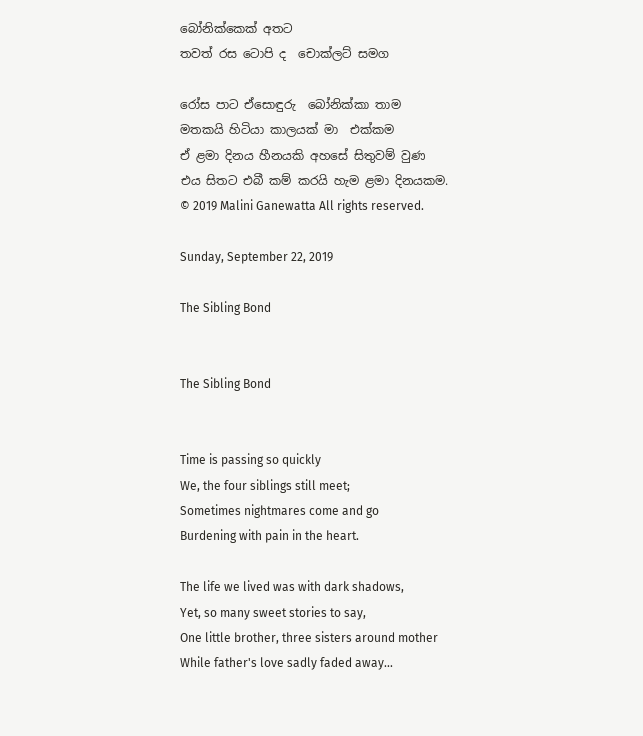බෝනික්කෙක් අතට
තවත් රස ටොපි ද  චොක්ලට් සමග

රෝස පාට ඒසොඳුරු  බෝනික්කා තාම
මතකයි හිටියා කාලයක් මා  එක්කම
ඒ ළමා දිනය හීනයකි අහසේ සිතුවම් වුණ
එය සිතට එබී කම් කරයි හැම ළමා දිනයකම.
© 2019 Malini Ganewatta All rights reserved.

Sunday, September 22, 2019

The Sibling Bond


The Sibling Bond


Time is passing so quickly
We, the four siblings still meet;
Sometimes nightmares come and go
Burdening with pain in the heart.

The life we lived was with dark shadows,
Yet, so many sweet stories to say,
One little brother, three sisters around mother
While father's love sadly faded away...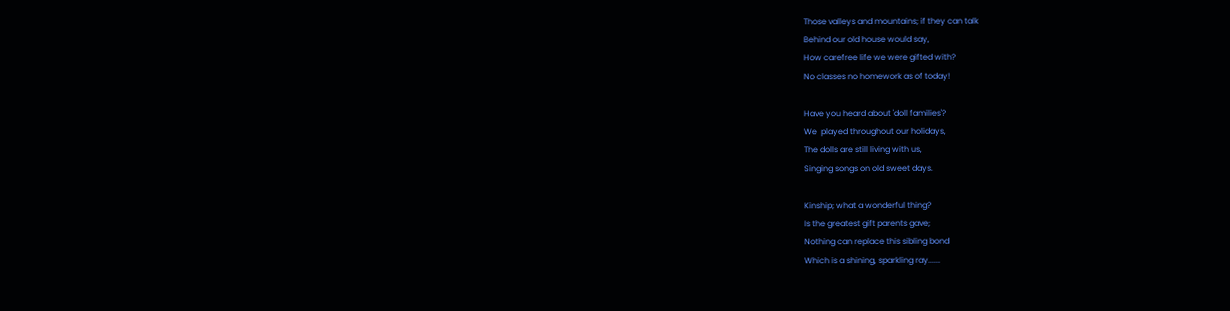Those valleys and mountains; if they can talk
Behind our old house would say,
How carefree life we were gifted with?
No classes no homework as of today!

Have you heard about 'doll families'?
We  played throughout our holidays,
The dolls are still living with us,
Singing songs on old sweet days.

Kinship; what a wonderful thing?
Is the greatest gift parents gave;
Nothing can replace this sibling bond
Which is a shining, sparkling ray......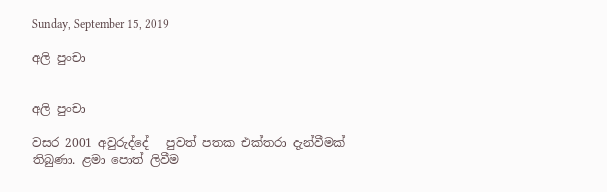Sunday, September 15, 2019

අලි පුංචා


අලි පුංචා

වසර 2001 අවුරුද්දේ   පුවත් පතක එක්තරා දැන්වීමක් තිබුණා. ළමා පොත් ලිවීම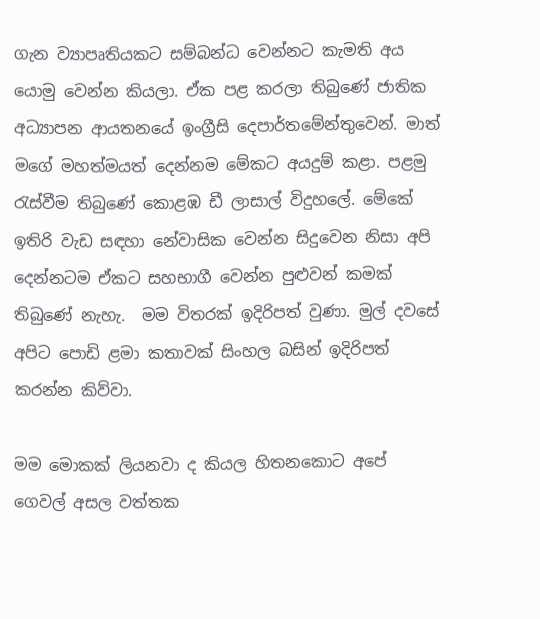ගැන ව්‍යාපෘතියකට සම්බන්ධ වෙන්නට කැමති අය යොමු වෙන්න කියලා. ඒක පළ කරලා තිබුණේ ජාතික අධ්‍යාපන ආයතනයේ ඉංග්‍රීසි දෙපාර්තමේන්තුවෙන්. මාත් මගේ මහත්මයත් දෙන්නම මේකට අයදුම් කළා. පළමු රැස්වීම තිබුණේ කොළඹ ඩී ලාසාල් විදුහලේ. මේකේ ඉතිරි වැඩ සඳහා නේවාසික වෙන්න සිදුවෙන නිසා අපි දෙන්නටම ඒකට සහභාගී වෙන්න පුළුවන් කමක් තිබුණේ නැහැ.  මම විතරක් ඉදිරිපත් වුණා. මුල් දවසේ අපිට පොඩි ළමා කතාවක් සිංහල බසින් ඉදිරිපත් කරන්න කිව්වා.

මම මොකක් ලියනවා ද කියල හිතනකොට අපේ ගෙවල් අසල වත්තක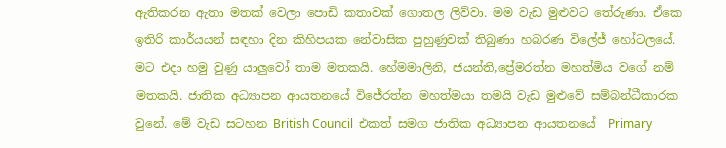ඇතිකරන ඇතා මතක් වෙලා පොඩි කතාවක් ගොතල ලිව්වා. මම වැඩ මුළුවට තේරුණා. ඒකෙ ඉතිරි කාර්යයන් සඳහා දින කිහිපයක නේවාසික පුහුණුවක් තිබුණා හබරණ විලේජ් හෝටලයේ. මට එදා හමු වුණු යාලුවෝ තාම මතකයි. හේමමාලිනි, ජයන්ති,ප්‍රේමරත්න මහත්මිය වගේ නම් මතකයි. ජාතික අධ්‍යාපන ආයතනයේ විජේරත්න මහත්මයා තමයි වැඩ මුළුවේ සම්බන්ධීකාරක වුනේ. මේ වැඩ සටහන British Council  එකත් සමග ජාතික අධ්‍යාපන ආයතනයේ  Primary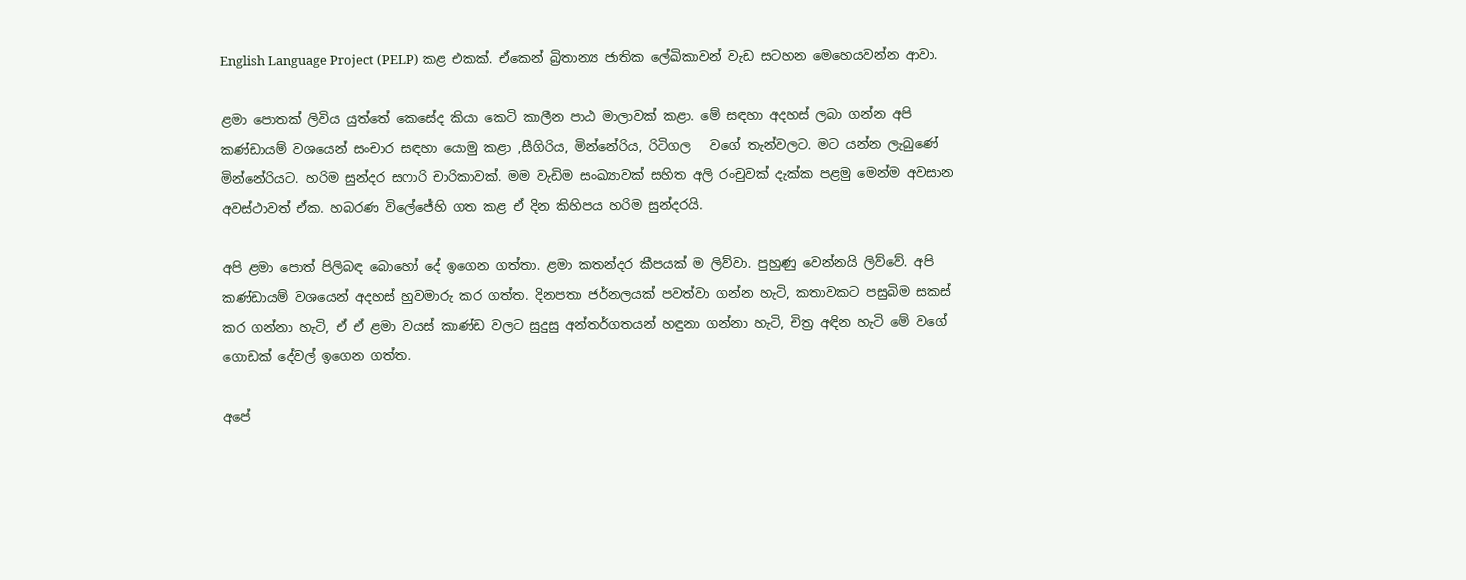English Language Project (PELP) කළ එකක්. ඒකෙන් බ්‍රිතාන්‍ය ජාතික ලේඛිකාවන් වැඩ සටහන මෙහෙයවන්න ආවා.

ළමා පොතක් ලිවිය යුත්තේ කෙසේද කියා කෙටි කාලීන පාඨ මාලාවක් කළා. මේ සඳහා අදහස් ලබා ගන්න අපි කණ්ඩායම් වශයෙන් සංචාර සඳහා යොමු කළා ,සීගිරිය, මින්නේරිය, රිටිගල   වගේ තැන්වලට. මට යන්න ලැබුණේ මින්නේරියට. හරිම සුන්දර සෆාරි චාරිකාවක්. මම වැඩිම සංඛ්‍යාවක් සහිත අලි රංචුවක් දැක්ක පළමු මෙන්ම අවසාන අවස්ථාවත් ඒක. හබරණ විලේජේහි ගත කළ ඒ දින කිහිපය හරිම සුන්දරයි.

අපි ළමා පොත් පිලිබඳ බොහෝ දේ ඉගෙන ගත්තා. ළමා කතන්දර කීපයක් ම ලිව්වා. පුහුණු වෙන්නයි ලිව්වේ. අපි කණ්ඩායම් වශයෙන් අදහස් හුවමාරු කර ගත්ත. දිනපතා ජර්නලයක් පවත්වා ගන්න හැටි, කතාවකට පසුබිම සකස් කර ගන්නා හැටි, ඒ ඒ ළමා වයස් කාණ්ඩ වලට සුදුසු අන්තර්ගතයන් හඳුනා ගන්නා හැටි, චිත්‍ර අඳින හැටි මේ වගේ ගොඩක් දේවල් ඉගෙන ගත්ත.

අපේ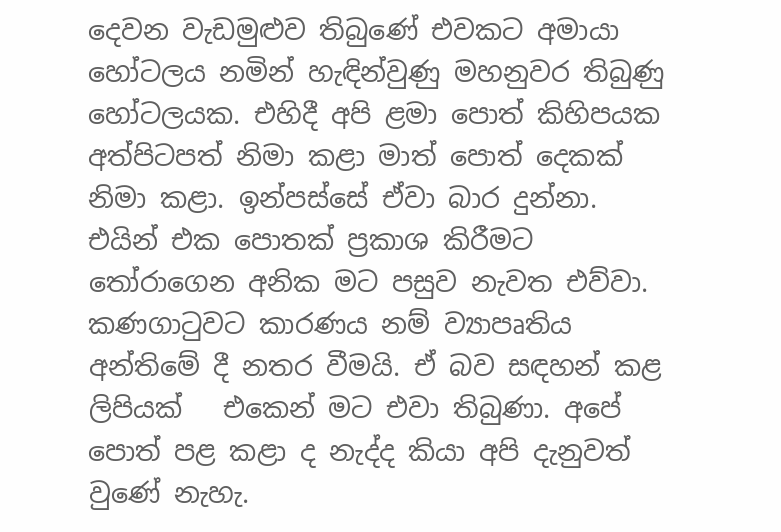දෙවන වැඩමුළුව තිබුණේ එවකට අමායා හෝටලය නමින් හැඳින්වුණු මහනුවර තිබුණු හෝටලයක. එහිදී අපි ළමා පොත් කිහිපයක අත්පිටපත් නිමා කළා මාත් පොත් දෙකක් නිමා කළා. ඉන්පස්සේ ඒවා බාර දුන්නා. එයින් එක පොතක් ප්‍රකාශ කිරීමට තෝරාගෙන අනික මට පසුව නැවත එව්වා. කණගාටුවට කාරණය නම් ව්‍යාපෘතිය අන්තිමේ දී නතර වීමයි. ඒ බව සඳහන් කළ ලිපියක්   එකෙන් මට එවා තිබුණා. අපේ පොත් පළ කළා ද නැද්ද කියා අපි දැනුවත් වුණේ නැහැ.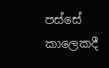පස්සේ කාලෙකදී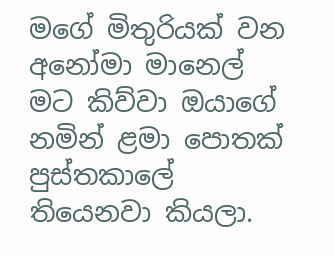මගේ මිතුරියක් වන අනෝමා මානෙල් මට කිව්වා ඔයාගේ නමින් ළමා පොතක් පුස්තකාලේ තියෙනවා කියලා.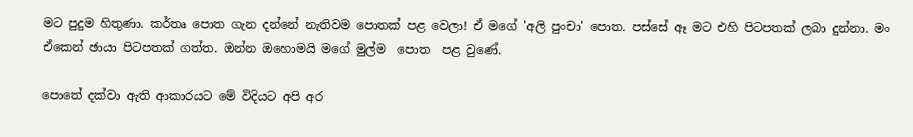මට පුදුම හිතුණා. කර්තෘ පොත ගැන දන්නේ නැතිවම පොතක් පළ වෙලා! ඒ මගේ 'අලි පුංචා' පොත. පස්සේ ඈ මට එහි පිටපතක් ලබා දුන්නා. මං ඒකෙන් ඡායා පිටපතක් ගත්ත. ඔන්න ඔහොමයි මගේ මුල්ම  පොත  පළ වුණේ.

පොතේ දක්වා ඇති ආකාරයට මේ විදියට අපි අර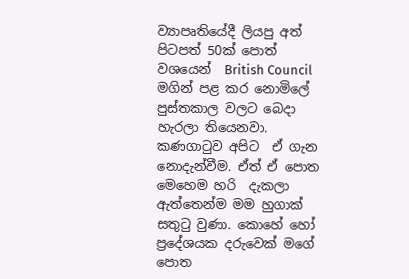ව්‍යාපෘතියේදී ලියපු අත් පිටපත් 50ක් පොත් වශයෙන්  British Council මගින් පළ කර නොමිලේ පුස්තකාල වලට බෙදා හැරලා තියෙනවා. කණගාටුව අපිට  ඒ ගැන නොදැන්වීම. ඒත් ඒ පොත මෙහෙම හරි  දැකලා ඇත්තෙන්ම මම හුගාක් සතුටු වුණා. කොහේ හෝ ප්‍රදේශයක දරුවෙක් මගේ පොත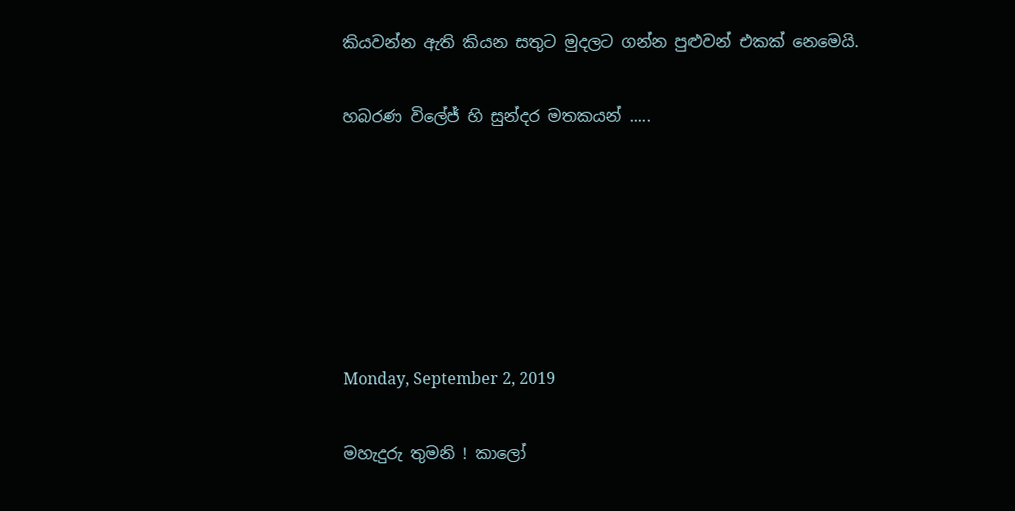කියවන්න ඇති කියන සතුට මුදලට ගන්න පුළුවන් එකක් නෙමෙයි.

හබරණ විලේජ් හි සුන්දර මතකයන් .....






Monday, September 2, 2019

මහැදුරු තුමනි ! කාලෝ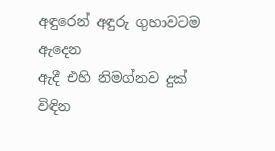අඳුරෙන් අඳුරු ගුහාවටම ඇදෙන
ඇදී එහි නිමග්නව දුක් විඳින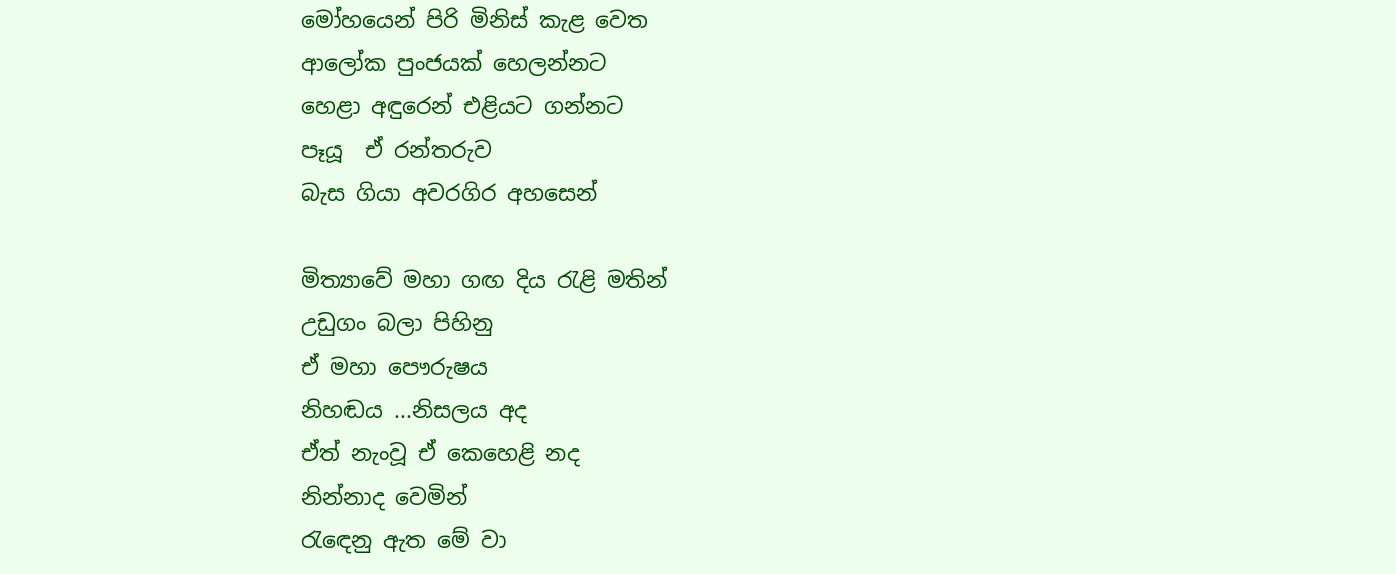මෝහයෙන් පිරි මිනිස් කැළ වෙත
ආලෝක පුංජයක් හෙලන්නට
හෙළා අඳුරෙන් එළියට ගන්නට
පෑයූ  ඒ රන්තරුව
බැස ගියා අවරගිර අහසෙන්

මිත්‍යාවේ මහා ගඟ දිය රැළි මතින්
උඩුගං බලා පිහිනු
ඒ මහා පෞරුෂය
නිහඬය ...නිසලය අද
ඒත් නැංවූ ඒ කෙහෙළි නද
නින්නාද වෙමින්
රැඳෙනු ඇත මේ වා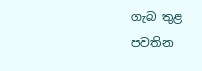ගැබ තුළ
පවතින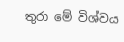තුරා මේ විශ්වය